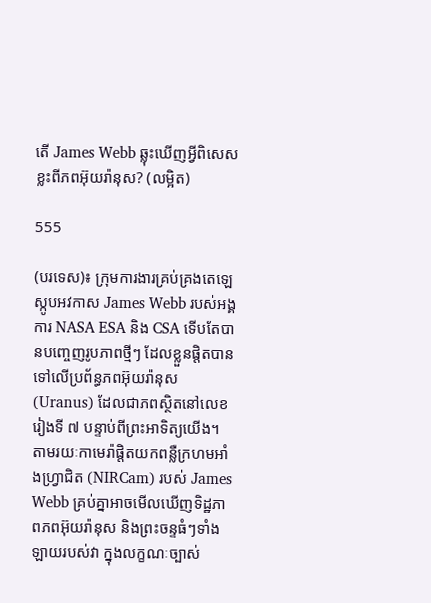តើ James Webb ឆ្លុះឃើញអ្វីពិសេសខ្លះពីភពអ៊ុយរ៉ានុស? (លម្អិត)

555

(បរទេស)៖ ក្រុមការងារគ្រប់គ្រងតេឡេស្កូបអវកាស James Webb របស់អង្គការ NASA ESA និង CSA ទើបតែបានបញ្ចេញរូបភាពថ្មីៗ ដែលខ្លួនផ្តិតបានទៅលើប្រព័ន្ធភពអ៊ុយរ៉ានុស (Uranus) ដែលជាភពស្ថិតនៅលេខរៀងទី ៧ បន្ទាប់ពីព្រះអាទិត្យយើង។ តាមរយៈកាមេរ៉ាផ្តិតយកពន្លឺក្រហមអាំងហ្វ្រាជិត (NIRCam) របស់ James Webb គ្រប់គ្នាអាចមើលឃើញទិដ្ឋភាពភពអ៊ុយរ៉ានុស និងព្រះចន្ទធំៗទាំងឡាយរបស់វា ក្នុងលក្ខណៈច្បាស់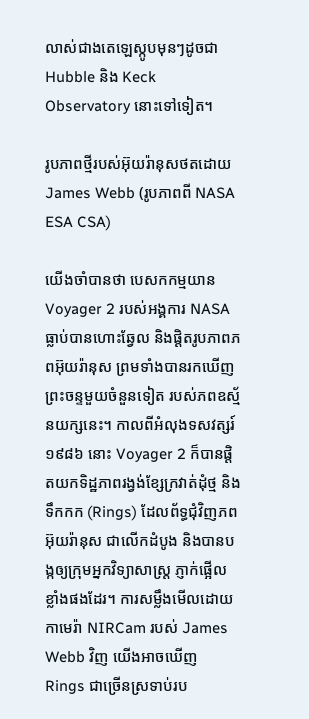លាស់ជាងតេឡេស្កូបមុនៗដូចជា Hubble និង Keck Observatory នោះទៅទៀត។

រូបភាពថ្មីរបស់អ៊ុយរ៉ានុសថតដោយ James Webb (រូបភាពពី NASA ESA CSA)

យើងចាំបានថា បេសកកម្មយាន Voyager 2 របស់អង្គការ NASA ធ្លាប់បានហោះឆ្វែល និងផ្តិតរូបភាពភពអ៊ុយរ៉ានុស ព្រមទាំងបានរកឃើញព្រះចន្ទមួយចំនួនទៀត របស់ភពឧស្ម័នយក្សនេះ។ កាលពីអំលុងទសវត្សរ៍ ១៩៨៦ នោះ Voyager 2 ក៏បានផ្តិតយកទិដ្ឋភាពរង្វង់ខ្សែក្រវាត់ដុំថ្ម និងទឹកកក (Rings) ដែលព័ទ្ធជុំវិញភពអ៊ុយរ៉ានុស ជាលើកដំបូង និងបានបង្កឲ្យក្រុមអ្នកវិទ្យាសាស្ត្រ ភ្ញាក់ផ្អើលខ្លាំងផងដែរ។ ការសម្លឹងមើលដោយកាមេរ៉ា NIRCam របស់ James Webb វិញ យើងអាចឃើញ Rings ជាច្រើនស្រទាប់រប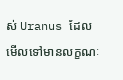ស់ Uranus ដែលមើលទៅមានលក្ខណៈ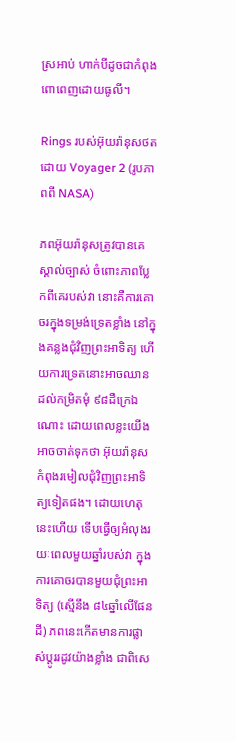ស្រអាប់ ហាក់បីដូចជាកំពុងពោពេញដោយធូលី។

Rings របស់អ៊ុយរ៉ានុសថតដោយ Voyager 2 (រូបភាពពី NASA)

ភពអ៊ុយរ៉ានុសត្រូវបានគេស្គាល់ច្បាស់ ចំពោះភាពប្លែកពីគេរបស់វា នោះគឺការគោចរក្នុងទម្រង់ទ្រេតខ្លាំង នៅក្នុងគន្លងជុំវិញព្រះអាទិត្យ ហើយការទ្រេតនោះអាចឈានដល់កម្រិតមុំ ៩៨ដឺក្រេឯណោះ ដោយពេលខ្លះយើងអាចចាត់ទុកថា អ៊ុយរ៉ានុសកំពុងរមៀលជុំវិញព្រះអាទិត្យទៀតផង។ ដោយហេតុនេះហើយ ទើបធ្វើឲ្យអំលុងរយៈពេលមួយឆ្នាំរបស់វា ក្នុងការគោចរបានមួយជុំព្រះអាទិត្យ (ស្មើនឹង ៨៤ឆ្នាំលើផែនដី) ភពនេះកើតមានការផ្លាស់ប្តូររដូវយ៉ាងខ្លាំង ជាពិសេ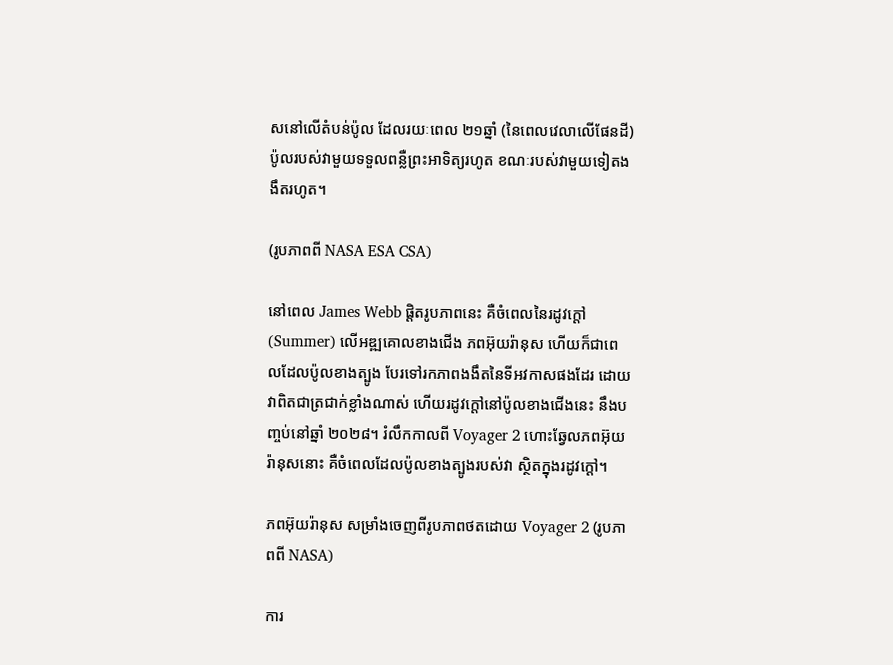សនៅលើតំបន់ប៉ូល ដែលរយៈពេល ២១ឆ្នាំ (នៃពេលវេលាលើផែនដី) ប៉ូលរបស់វាមួយទទួលពន្លឺព្រះអាទិត្យរហូត ខណៈរបស់វាមួយទៀតងងឹតរហូត។

(រូបភាពពី NASA ESA CSA)

នៅពេល James Webb ផ្តិតរូបភាពនេះ គឺចំពេលនៃរដូវក្តៅ (Summer) លើអឌ្ឍគោលខាងជើង ភពអ៊ុយរ៉ានុស ហើយក៏ជាពេលដែលប៉ូលខាងត្បូង បែរទៅរកភាពងងឹតនៃទីអវកាសផងដែរ ដោយវាពិតជាត្រជាក់ខ្លាំងណាស់ ហើយរដូវក្តៅនៅប៉ូលខាងជើងនេះ នឹងបញ្ចប់នៅឆ្នាំ ២០២៨។ រំលឹកកាលពី Voyager 2 ហោះឆ្វែលភពអ៊ុយរ៉ានុសនោះ គឺចំពេលដែលប៉ូលខាងត្បូងរបស់វា ស្ថិតក្នុងរដូវក្តៅ។

ភពអ៊ុយរ៉ានុស សម្រាំងចេញពីរូបភាពថតដោយ Voyager 2 (រូបភាពពី NASA)

ការ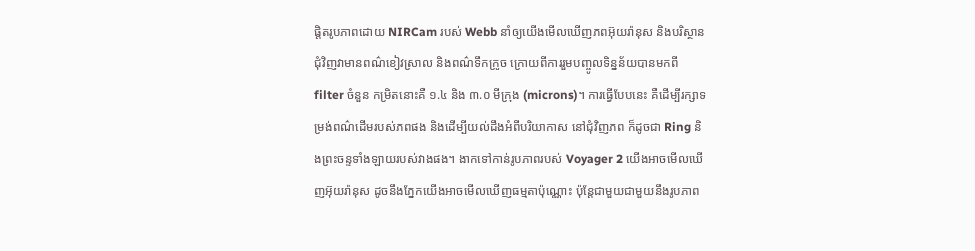ផ្តិតរូបភាពដោយ NIRCam របស់ Webb នាំឲ្យយើងមើលឃើញភពអ៊ុយរ៉ានុស និងបរិស្ថានជុំវិញវាមានពណ៌ខៀវស្រាល និងពណ៌ទឹកក្រូច ក្រោយពីការរួមបញ្ចូលទិន្នន័យបានមកពី filter ចំនួន កម្រិតនោះគឺ ១.៤ និង ៣.០ មីក្រុង (microns)។ ការធ្វើបែបនេះ គឺដើម្បីរក្សាទម្រង់ពណ៌ដើមរបស់ភពផង និងដើម្បីយល់ដឹងអំពីបរិយាកាស នៅជុំវិញភព ក៏ដូចជា Ring និងព្រះចន្ទទាំងឡាយរបស់វាងផង។ ងាកទៅកាន់រូបភាពរបស់ Voyager 2 យើងអាចមើលឃើញអ៊ុយរ៉ានុស ដូចនឹងភ្នែកយើងអាចមើលឃើញធម្មតាប៉ុណ្ណោះ ប៉ុន្តែជាមួយជាមួយនឹងរូបភាព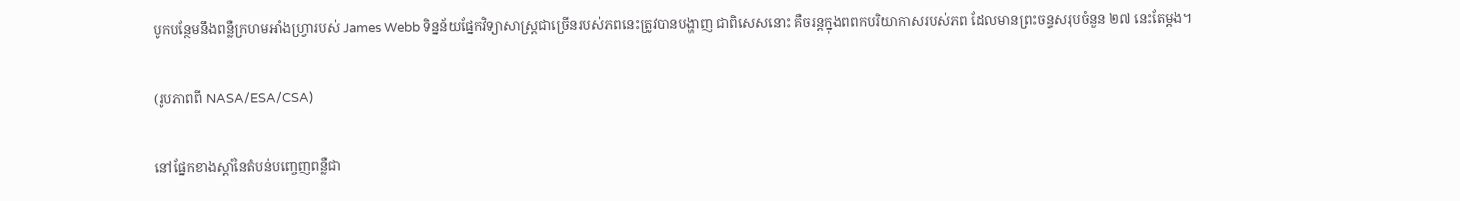បូកបន្ថែមនឹងពន្លឺក្រហមអាំងហ្វ្រារបស់ James Webb ទិន្នន័យផ្នែកវិទ្យាសាស្ត្រជាច្រើនរបស់ភពនេះត្រូវបានបង្ហាញ ជាពិសេសនោះ គឺចរន្តក្នុងពពកបរិយាកាសរបស់ភព ដែលមានព្រះចន្ទសរុបចំនួន ២៧ នេះតែម្តង។

(រូបភាពពី NASA/ESA/CSA)

នៅផ្នែកខាងស្តាំនៃតំបន់បញ្ចេញពន្លឺជា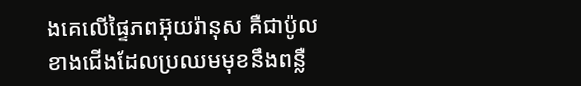ងគេលើផ្ទៃភពអ៊ុយរ៉ានុស គឺជាប៉ូលខាងជើងដែលប្រឈមមុខនឹងពន្លឺ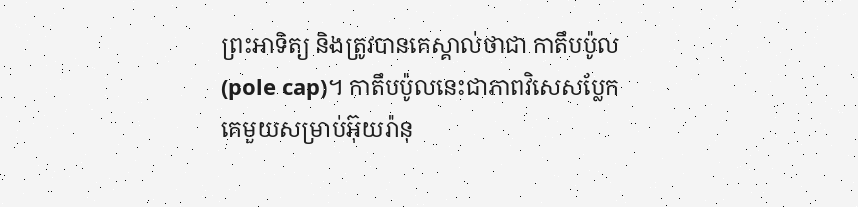ព្រះអាទិត្យ និងត្រូវបានគេស្គាល់ថាជា កាតឹបប៉ូល (pole cap)។ កាតឹបប៉ូលនេះជាភាពវិសេសប្លែកគេមួយសម្រាប់អ៊ុយរ៉ានុ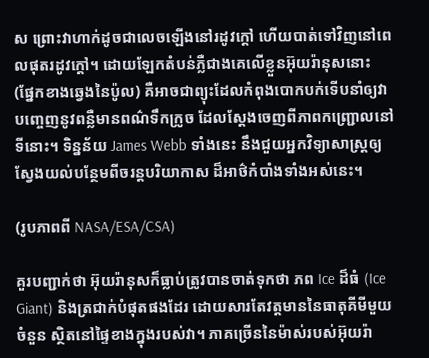ស ព្រោះវាហាក់ដូចជាលេចឡើងនៅរដូវក្តៅ ហើយបាត់ទៅវិញនៅពេលផុតរដូវក្តៅ។ ដោយឡែកតំបន់ភ្លឺជាងគេលើខ្លួនអ៊ុយរ៉ានុសនោះ (ផ្នែកខាងឆ្វេងនៃប៉ូល) គឺអាចជាព្យុះដែលកំពុងបោកបក់ទើបនាំឲ្យវាបញ្ចេញនូវពន្លឺមានពណ៌ទឹកក្រូច ដែលស្តែងចេញពីភាពកញ្ជ្រោលនៅទីនោះ។ ទិន្នន័យ James Webb ទាំងនេះ នឹងជួយអ្នកវិទ្យាសាស្ត្រឲ្យស្វែងយល់បន្ថែមពីចរន្តបរិយាកាស ដ៏អាថ៌កំបាំងទាំងអស់នេះ។

(រូបភាពពី NASA/ESA/CSA)

គួរបញ្ជាក់ថា អ៊ុយរ៉ានុសក៏ធ្លាប់ត្រូវបានចាត់ទុកថា ភព Ice ដ៏ធំ (Ice Giant) និងត្រជាក់បំផុតផងដែរ ដោយសារតែវត្តមាននៃធាតុគីមីមួយចំនួន ស្ថិតនៅផ្ទៃខាងក្នុងរបស់វា។ ភាគច្រើននៃម៉ាស់របស់អ៊ុយរ៉ា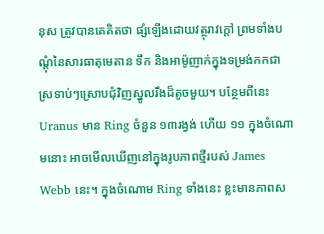នុស ត្រូវបានគេគិតថា ផ្សំឡើងដោយវត្ថុរាវក្តៅ ព្រមទាំងបណ្តុំនៃសារធាតុមេតាន ទឹក និងអាម៉ូញាក់ក្នុងទម្រង់កកជាស្រទាប់ៗស្រោបជុំវិញស្នូលរឹងដ៏តូចមួយ។ បន្ថែមពីនេះ Uranus មាន Ring ចំនួន ១៣រង្វង់ ហើយ ១១ ក្នុងចំណោមនោះ អាចមើលឃើញនៅក្នុងរូបភាពថ្មីរបស់ James Webb នេះ។ ក្នុងចំណោម Ring ទាំងនេះ ខ្លះមានភាពស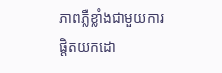ភាពភ្លឺខ្លាំងជាមួយការផ្តិតយកដោ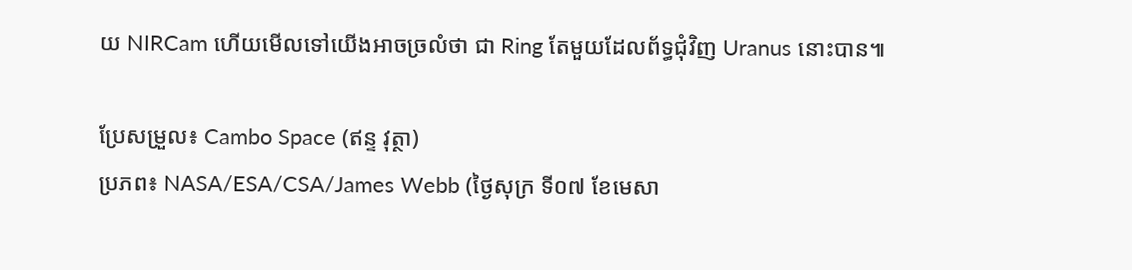យ NIRCam ហើយមើលទៅយើងអាចច្រលំថា ជា Ring តែមួយដែលព័ទ្ធជុំវិញ Uranus នោះបាន៕

ប្រែសម្រួល៖ Cambo Space (ឥន្ទ វុត្ថា)
ប្រភព៖ NASA/ESA/CSA/James Webb (ថ្ងៃសុក្រ ទី០៧ ខែមេសា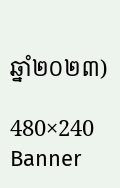ឆ្នាំ២០២៣)

480×240 Banner